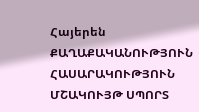Հայերեն
ՔԱՂԱՔԱԿԱՆՈՒԹՅՈՒՆ ՀԱՍԱՐԱԿՈՒԹՅՈՒՆ ՄՇԱԿՈՒՅԹ ՍՊՈՐՏ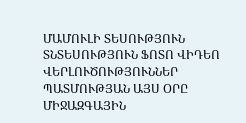ՄԱՄՈՒԼԻ ՏԵՍՈՒԹՅՈՒՆ ՏՆՏԵՍՈՒԹՅՈՒՆ ՖՈՏՈ ՎԻԴԵՈ ՎԵՐԼՈՒԾՈՒԹՅՈՒՆՆԵՐ ՊԱՏՄՈՒԹՅԱՆ ԱՅՍ ՕՐԸ ՄԻՋԱԶԳԱՅԻՆ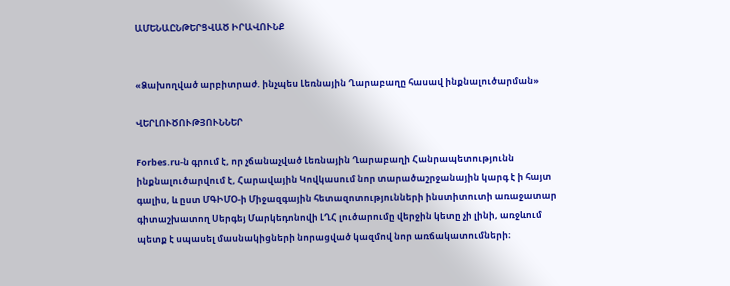ԱՄԵՆԱԸՆԹԵՐՑՎԱԾ ԻՐԱՎՈՒՆՔ


«Ձախողված արբիտրաժ. ինչպես Լեռնային Ղարաբաղը հասավ ինքնալուծարման»

ՎԵՐԼՈՒԾՈՒԹՅՈՒՆՆԵՐ

Forbes.ru-ն գրում է, որ չճանաչված Լեռնային Ղարաբաղի Հանրապետությունն ինքնալուծարվում է, Հարավային Կովկասում նոր տարածաշրջանային կարգ է ի հայտ գալիս, և ըստ ՄԳԻՄՕ-ի Միջազգային հետազոտությունների ինստիտուտի առաջատար գիտաշխատող Սերգեյ Մարկեդոնովի ԼՂՀ լուծարումը վերջին կետը չի լինի, առջևում պետք է սպասել մասնակիցների նորացված կազմով նոր առճակատումների։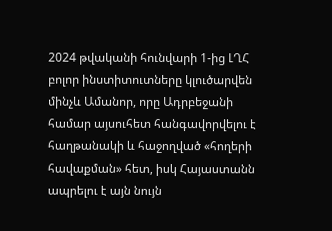2024 թվականի հունվարի 1-ից ԼՂՀ բոլոր ինստիտուտները կլուծարվեն մինչև Ամանոր, որը Ադրբեջանի համար այսուհետ հանգավորվելու է հաղթանակի և հաջողված «հողերի հավաքման» հետ, իսկ Հայաստանն ապրելու է այն նույն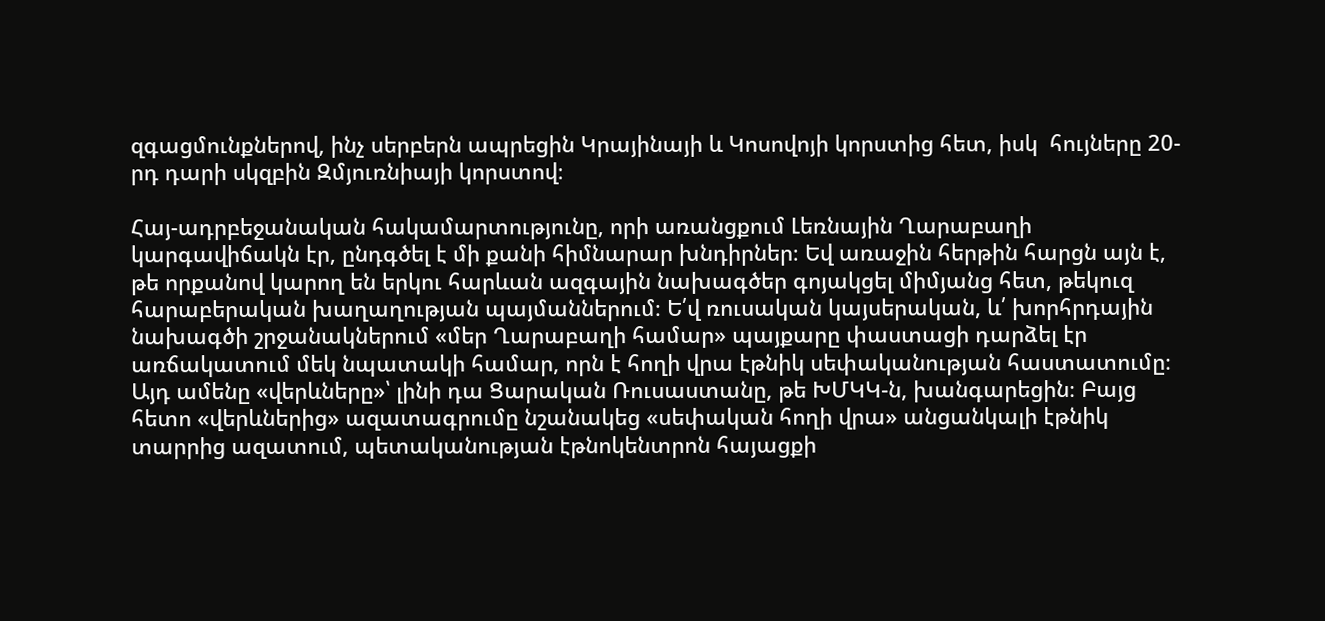զգացմունքներով, ինչ սերբերն ապրեցին Կրայինայի և Կոսովոյի կորստից հետ, իսկ  հույները 20-րդ դարի սկզբին Զմյուռնիայի կորստով։

Հայ-ադրբեջանական հակամարտությունը, որի առանցքում Լեռնային Ղարաբաղի կարգավիճակն էր, ընդգծել է մի քանի հիմնարար խնդիրներ։ Եվ առաջին հերթին հարցն այն է, թե որքանով կարող են երկու հարևան ազգային նախագծեր գոյակցել միմյանց հետ, թեկուզ հարաբերական խաղաղության պայմաններում։ Ե՛վ ռուսական կայսերական, և՛ խորհրդային նախագծի շրջանակներում «մեր Ղարաբաղի համար» պայքարը փաստացի դարձել էր առճակատում մեկ նպատակի համար, որն է հողի վրա էթնիկ սեփականության հաստատումը։ Այդ ամենը «վերևները»՝ լինի դա Ցարական Ռուսաստանը, թե ԽՄԿԿ-ն, խանգարեցին։ Բայց հետո «վերևներից» ազատագրումը նշանակեց «սեփական հողի վրա» անցանկալի էթնիկ տարրից ազատում, պետականության էթնոկենտրոն հայացքի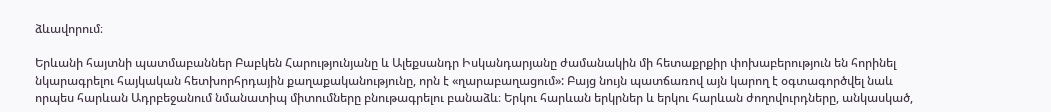ձևավորում։

Երևանի հայտնի պատմաբաններ Բաբկեն Հարությունյանը և Ալեքսանդր Իսկանդարյանը ժամանակին մի հետաքրքիր փոխաբերություն են հորինել նկարագրելու հայկական հետխորհրդային քաղաքականությունը, որն է «ղարաբաղացում»: Բայց նույն պատճառով այն կարող է օգտագործվել նաև որպես հարևան Ադրբեջանում նմանատիպ միտումները բնութագրելու բանաձև։ Երկու հարևան երկրներ և երկու հարևան ժողովուրդները, անկասկած,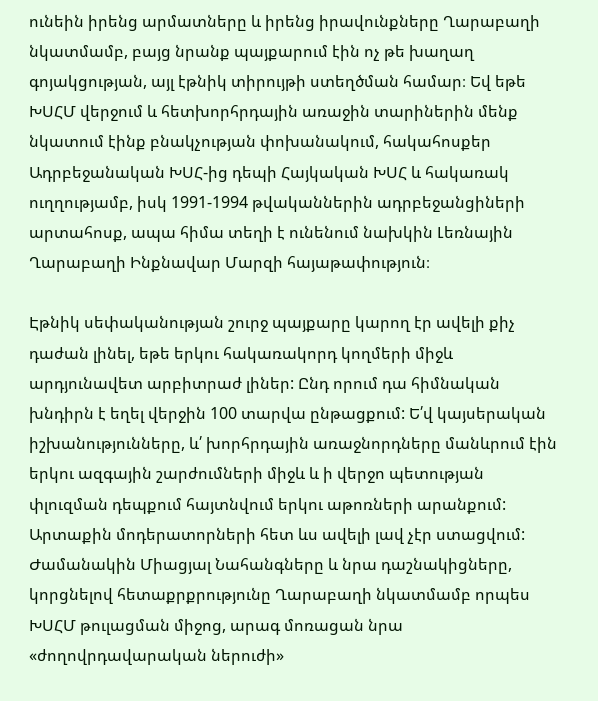ունեին իրենց արմատները և իրենց իրավունքները Ղարաբաղի նկատմամբ, բայց նրանք պայքարում էին ոչ թե խաղաղ գոյակցության, այլ էթնիկ տիրույթի ստեղծման համար։ Եվ եթե ԽՍՀՄ վերջում և հետխորհրդային առաջին տարիներին մենք նկատում էինք բնակչության փոխանակում, հակահոսքեր Ադրբեջանական ԽՍՀ-ից դեպի Հայկական ԽՍՀ և հակառակ ուղղությամբ, իսկ 1991-1994 թվականներին ադրբեջանցիների արտահոսք, ապա հիմա տեղի է ունենում նախկին Լեռնային Ղարաբաղի Ինքնավար Մարզի հայաթափություն։

Էթնիկ սեփականության շուրջ պայքարը կարող էր ավելի քիչ դաժան լինել, եթե երկու հակառակորդ կողմերի միջև արդյունավետ արբիտրաժ լիներ: Ընդ որում դա հիմնական խնդիրն է եղել վերջին 100 տարվա ընթացքում: Ե՛վ կայսերական իշխանությունները, և՛ խորհրդային առաջնորդները մանևրում էին երկու ազգային շարժումների միջև և ի վերջո պետության փլուզման դեպքում հայտնվում երկու աթոռների արանքում:  Արտաքին մոդերատորների հետ ևս ավելի լավ չէր ստացվում: Ժամանակին Միացյալ Նահանգները և նրա դաշնակիցները, կորցնելով հետաքրքրությունը Ղարաբաղի նկատմամբ որպես ԽՍՀՄ թուլացման միջոց, արագ մոռացան նրա «ժողովրդավարական ներուժի»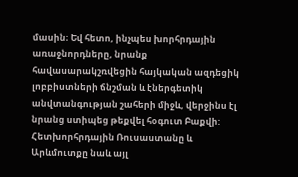մասին։ Եվ հետո, ինչպես խորհրդային առաջնորդները, նրանք հավասարակշռվեցին հայկական ազդեցիկ լոբբիստների ճնշման և էներգետիկ անվտանգության շահերի միջև, վերջինս էլ նրանց ստիպեց թեքվել հօգուտ Բաքվի: Հետխորհրդային Ռուսաստանը և Արևմուտքը նաև այլ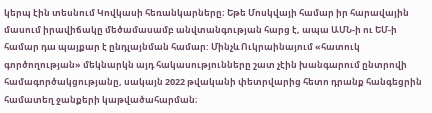կերպ էին տեսնում Կովկասի հեռանկարները։ Եթե Մոսկվայի համար իր հարավային մասում իրավիճակը մեծամասամբ անվտանգության հարց է, ապա ԱՄՆ-ի ու ԵՄ-ի համար դա պայքար է ընդլայնման համար: Մինչև Ուկրաինայում «հատուկ գործողության» մեկնարկն այդ հակասությունները շատ չէին խանգարում ընտրովի համագործակցությանը, սակայն 2022 թվականի փետրվարից հետո դրանք հանգեցրին համատեղ ջանքերի կաթվածահարման։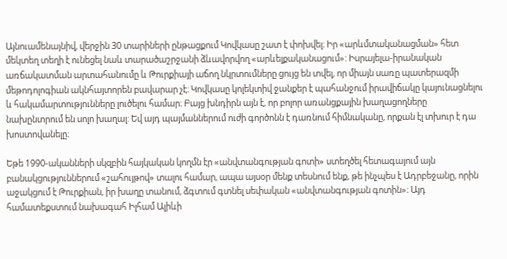Այնուամենայնիվ, վերջին 30 տարիների ընթացքում Կովկասը շատ է փոխվել։ Իր «արևմտականացման» հետ մեկտեղ տեղի է ունեցել նաև տարածաշրջանի ձևավորվող «արևելքականացում»: Իսրայելա-իրանական առճակատման արտահանումը և Թուրքիայի աճող նկրտումները ցույց են տվել, որ միայն սառը պատերազմի մեթոդոլոգիան ակնհայտորեն բավարար չէ։ Կովկասը կոլեկտիվ ջանքեր է պահանջում իրավիճակը կայունացնելու և հակամարտությունները լուծելու համար։ Բայց խնդիրն այն է, որ բոլոր առանցքային խաղացողները նախընտրում են սոլո խաղալ: Եվ այդ պայմաններում ուժի գործոնն է դառնում հիմնականը, որքան էլ տխուր է դա խոստովանելը։

Եթե 1990-ականների սկզբին հայկական կողմն էր «անվտանգության գոտի» ստեղծել հետագայում այն բանակցություններում «շահույթով» տալու համար, ապա այսօր մենք տեսնում ենք, թե ինչպես է Ադրբեջանը, որին աջակցում է Թուրքիան, իր խաղը տանում, ձգտում գտնել սեփական «անվտանգության գոտին»։ Այդ համատեքստում նախագահ Իլհամ Ալիևի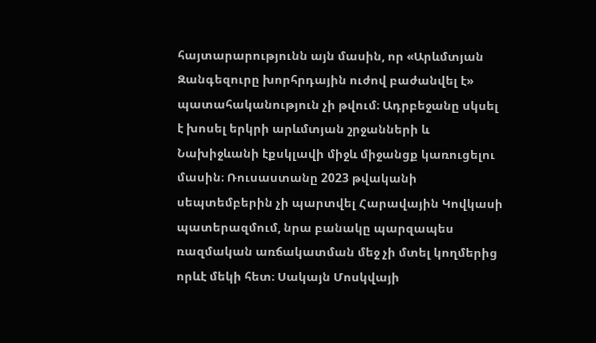հայտարարությունն այն մասին, որ «Արևմտյան Զանգեզուրը խորհրդային ուժով բաժանվել է» պատահականություն չի թվում։ Ադրբեջանը սկսել է խոսել երկրի արևմտյան շրջանների և Նախիջևանի էքսկլավի միջև միջանցք կառուցելու մասին։ Ռուսաստանը 2023 թվականի սեպտեմբերին չի պարտվել Հարավային Կովկասի պատերազմում, նրա բանակը պարզապես ռազմական առճակատման մեջ չի մտել կողմերից որևէ մեկի հետ։ Սակայն Մոսկվայի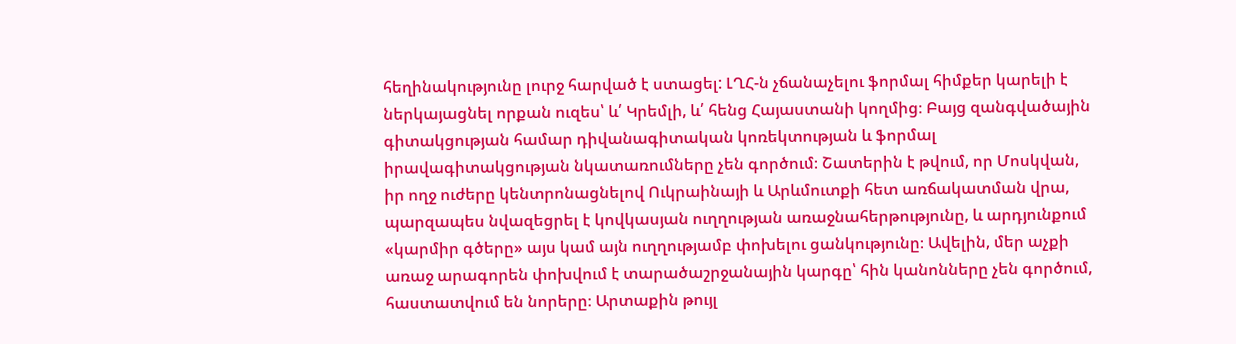հեղինակությունը լուրջ հարված է ստացել: ԼՂՀ-ն չճանաչելու ֆորմալ հիմքեր կարելի է ներկայացնել որքան ուզես՝ և՛ Կրեմլի, և՛ հենց Հայաստանի կողմից։ Բայց զանգվածային գիտակցության համար դիվանագիտական կոռեկտության և ֆորմալ իրավագիտակցության նկատառումները չեն գործում։ Շատերին է թվում, որ Մոսկվան, իր ողջ ուժերը կենտրոնացնելով Ուկրաինայի և Արևմուտքի հետ առճակատման վրա, պարզապես նվազեցրել է կովկասյան ուղղության առաջնահերթությունը, և արդյունքում «կարմիր գծերը» այս կամ այն ուղղությամբ փոխելու ցանկությունը։ Ավելին, մեր աչքի առաջ արագորեն փոխվում է տարածաշրջանային կարգը՝ հին կանոնները չեն գործում, հաստատվում են նորերը։ Արտաքին թույլ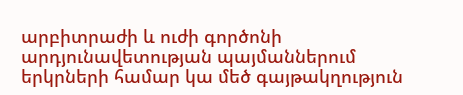արբիտրաժի և ուժի գործոնի արդյունավետության պայմաններում երկրների համար կա մեծ գայթակղություն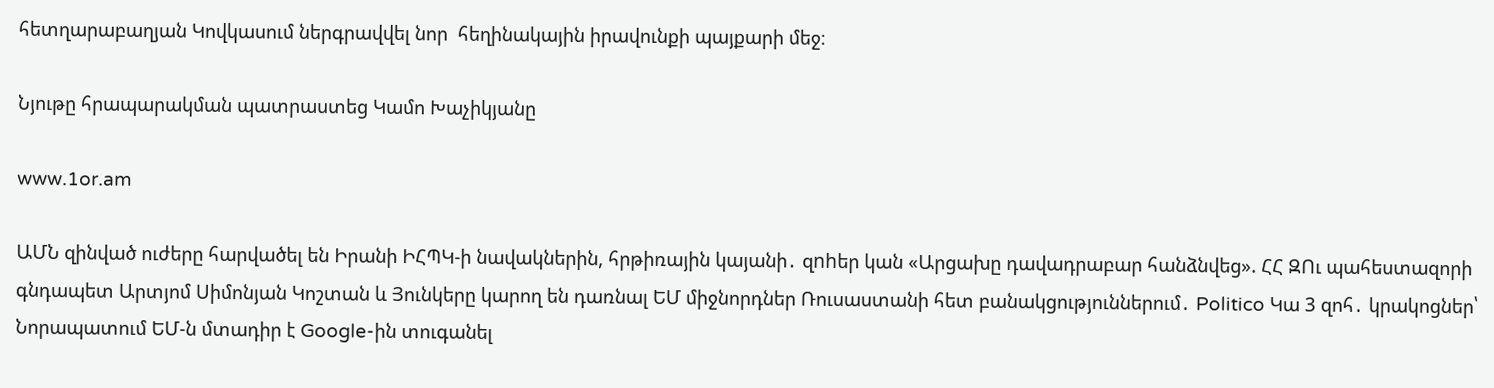հետղարաբաղյան Կովկասում ներգրավվել նոր  հեղինակային իրավունքի պայքարի մեջ։

Նյութը հրապարակման պատրաստեց Կամո Խաչիկյանը

www.1or.am

ԱՄՆ զինված ուժերը հարվածել են Իրանի ԻՀՊԿ-ի նավակներին, հրթիռային կայանի․ զnhեր կան «Արցախը դավադրաբար հանձնվեց». ՀՀ ԶՈւ պահեստազորի գնդապետ Արտյոմ Սիմոնյան Կոշտան և Յունկերը կարող են դառնալ ԵՄ միջնորդներ Ռուսաստանի հետ բանակցություններում․ Politico Կա 3 զոհ․ կրակոցներ՝ Նորապատում ԵՄ-ն մտադիր է Google-ին տուգանել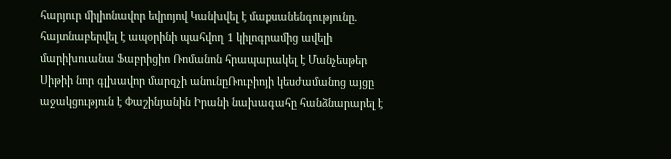հարյուր միլիոնավոր եվրոյով Կանխվել է մաքսանենգությունը. հայտնաբերվել է ապօրինի պահվող 1 կիլոգրամից ավելի մարիխուանա Ֆաբրիցիո Ռոմանոն հրապարակել է Մանչեսթեր Սիթիի նոր գլխավոր մարզչի անունըՌուբիոյի կեսժամանոց այցը աջակցություն է Փաշինյանին Իրանի նախագահը հանձնարարել է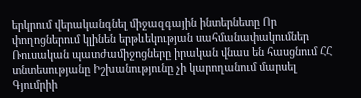երկրում վերականգնել միջազգային ինտերնետը Որ փողոցներում կլինեն երթևեկության սահմանափակումներ Ռուսական պատժամիջոցները իրական վնաս են հասցնում ՀՀ տնտեսությանը Իշխանությունը չի կարողանում մարսել Գյումրիի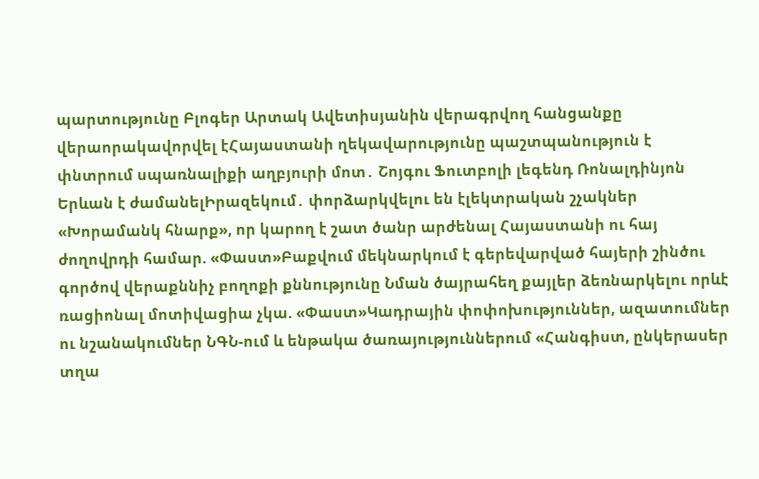պարտությունը Բլոգեր Արտակ Ավետիսյանին վերագրվող հանցանքը վերաորակավորվել էՀայաստանի ղեկավարությունը պաշտպանություն է փնտրում սպառնալիքի աղբյուրի մոտ․ Շոյգու Ֆուտբոլի լեգենդ Ռոնալդինյոն Երևան է ժամանելԻրազեկում․ փորձարկվելու են էլեկտրական շչակներ «Խորամանկ հնարք», որ կարող է շատ ծանր արժենալ Հայաստանի ու հայ ժողովրդի համար. «Փաստ»Բաքվում մեկնարկում է գերեվարված հայերի շինծու գործով վերաքննիչ բողոքի քննությունը Նման ծայրահեղ քայլեր ձեռնարկելու որևէ ռացիոնալ մոտիվացիա չկա. «Փաստ»Կադրային փոփոխություններ, ազատումներ ու նշանակումներ ՆԳՆ-ում և ենթակա ծառայություններում «Հանգիստ, ընկերասեր տղա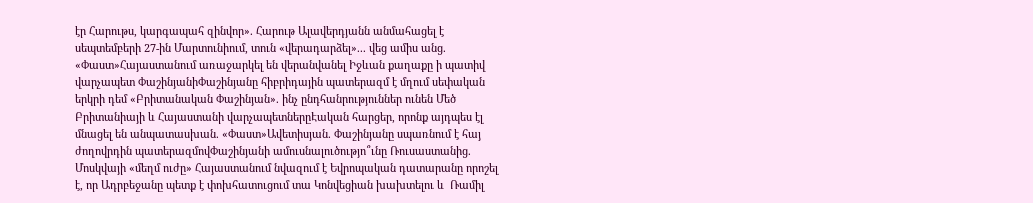էր Հարութս, կարգապահ զինվոր». Հարութ Ալավերդյանն անմահացել է սեպտեմբերի 27-ին Մարտունիում, տուն «վերադարձել»... վեց ամիս անց. «Փաստ»Հայաստանում առաջարկել են վերանվանել Իջևան քաղաքը ի պատիվ վարչապետ ՓաշինյանիՓաշինյանը հիբրիդային պատերազմ է մղում սեփական երկրի դեմ «Բրիտանական Փաշինյան». ինչ ընդհանրություններ ունեն Մեծ Բրիտանիայի և Հայաստանի վարչապետներըԷական հարցեր, որոնք այդպես էլ մնացել են անպատասխան. «Փաստ»Ավետիսյան. Փաշինյանը սպառնում է հայ ժողովրդին պատերազմովՓաշինյանի ամուսնալուծությո՞ւնը Ռուսաստանից. Մոսկվայի «մեղմ ուժը» Հայաստանում նվազում է Եվրոպական դատարանը որոշել է, որ Ադրբեջանը պետք է փոխհատուցում տա Կոնվեցիան խախտելու և  Ռամիլ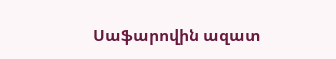Սաֆարովին ազատ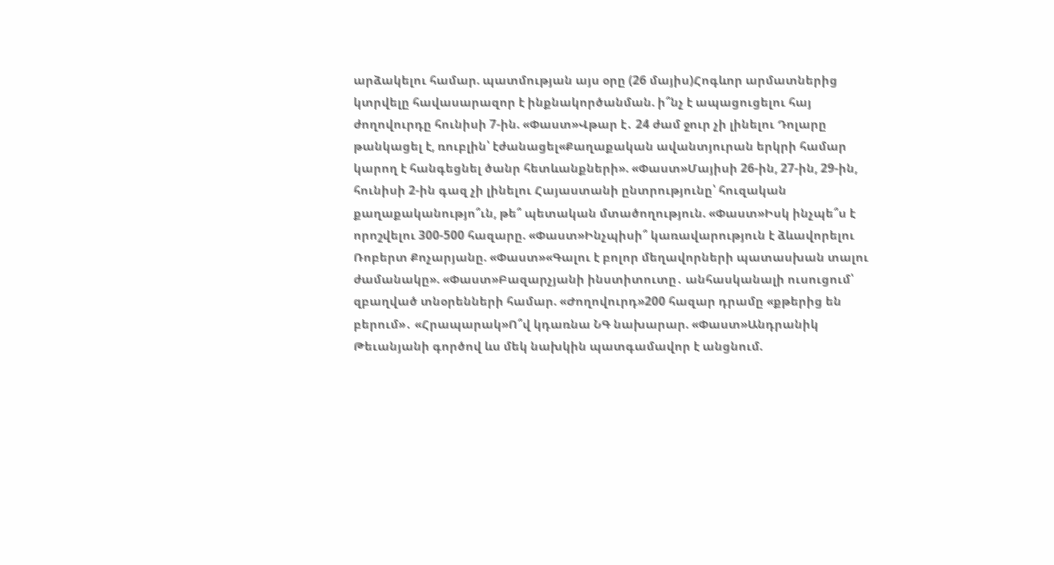արձակելու համար. պատմության այս օրը (26 մայիս)Հոգևոր արմատներից կտրվելը հավասարազոր է ինքնակործանման. ի՞նչ է ապացուցելու հայ ժողովուրդը հունիսի 7-ին. «Փաստ»Վթար է․ 24 ժամ ջուր չի լինելու Դոլարը թանկացել է, ռուբլին՝ էժանացել«Քաղաքական ավանտյուրան երկրի համար կարող է հանգեցնել ծանր հետևանքների». «Փաստ»Մայիսի 26-ին, 27-ին, 29-ին, հունիսի 2-ին գազ չի լինելու Հայաստանի ընտրությունը՝ հուզական քաղաքականությո՞ւն, թե՞ պետական մտածողություն. «Փաստ»Իսկ ինչպե՞ս է որոշվելու 300-500 հազարը. «Փաստ»Ինչպիսի՞ կառավարություն է ձևավորելու Ռոբերտ Քոչարյանը. «Փաստ»«Գալու է բոլոր մեղավորների պատասխան տալու ժամանակը». «Փաստ»Բազարչյանի ինստիտուտը․ անհասկանալի ուսուցում՝ զբաղված տնօրենների համար. «Ժողովուրդ»200 հազար դրամը «քթերից են բերում»․ «Հրապարակ»Ո՞վ կդառնա ՆԳ նախարար. «Փաստ»Անդրանիկ Թեւանյանի գործով ևս մեկ նախկին պատգամավոր է անցնում.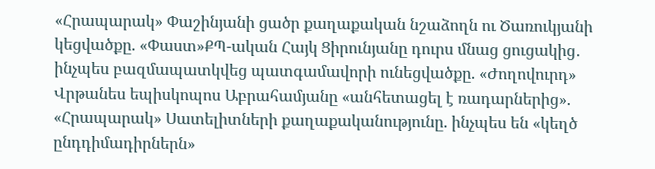«Հրապարակ» Փաշինյանի ցածր քաղաքական նշաձողն ու Ծառուկյանի կեցվածքը. «Փաստ»ՔՊ-ական Հայկ Ցիրունյանը դուրս մնաց ցուցակից․ ինչպես բազմապատկվեց պատգամավորի ունեցվածքը. «Ժողովուրդ» Վրթանես եպիսկոպոս Աբրահամյանը «անհետացել է ռադարներից». «Հրապարակ» Սատելիտների քաղաքականությունը. ինչպես են «կեղծ ընդդիմադիրներն»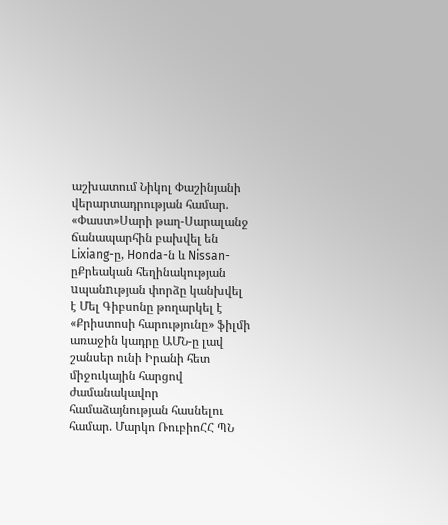աշխատում Նիկոլ Փաշինյանի վերարտադրության համար. «Փաստ»Սարի թաղ-Սարալանջ ճանապարհին բախվել են Lixiang-ը, Honda-ն և Nissan-ըՔրեական հեղինակության uպանnւթյան փորձը կանխվել է Մել Գիբսոնը թողարկել է «Քրիստոսի հարությունը» ֆիլմի առաջին կադրը ԱՄՆ-ը լավ շանսեր ունի Իրանի հետ միջուկային հարցով ժամանակավոր համաձայնության հասնելու համար. Մարկո ՌուբիոՀՀ ՊՆ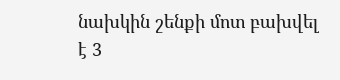նախկին շենքի մոտ բախվել է 3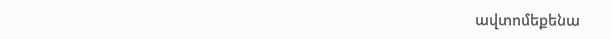ավտոմեքենա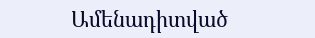Ամենադիտված